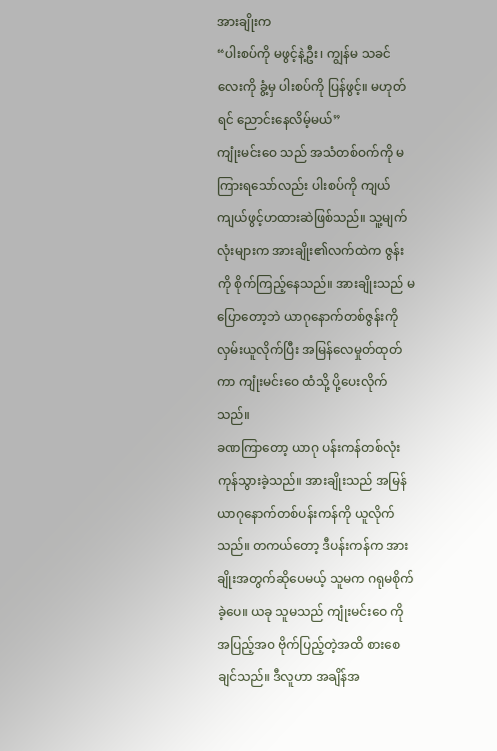အားချိုးက
“ပါးစပ်ကို မဖွင့်နဲ့ဦး၊ ကျွန်မ သခင်လေးကို ခွံ့မှ ပါးစပ်ကို ပြန်ဖွင့်။ မဟုတ်ရင် ညောင်းနေလိမ့်မယ်”
ကျုံးမင်းဝေ သည် အသံတစ်ဝက်ကို မကြားရသော်လည်း ပါးစပ်ကို ကျယ်ကျယ်ဖွင့်ဟထားဆဲဖြစ်သည်။ သူ့မျက်လုံးများက အားချိုး၏လက်ထဲက ဇွန်းကို စိုက်ကြည့်နေသည်။ အားချိုးသည် မပြောတော့ဘဲ ယာဂုနောက်တစ်ဇွန်းကို လှမ်းယူလိုက်ပြီး အမြန်လေမှုတ်ထုတ်ကာ ကျုံးမင်းဝေ ထံသို့ ပို့ပေးလိုက်သည်။
ခဏကြာတော့ ယာဂု ပန်းကန်တစ်လုံးကုန်သွားခဲ့သည်။ အားချိုးသည် အမြန် ယာဂုနောက်တစ်ပန်းကန်ကို ယူလိုက်သည်။ တကယ်တော့ ဒီပန်းကန်က အားချိုးအတွက်ဆိုပေမယ့် သူမက ဂရုမစိုက်ခဲ့ပေ။ ယခု သူမသည် ကျုံးမင်းဝေ ကို အပြည့်အ၀ ဗိုက်ပြည့်တဲ့အထိ စားစေချင်သည်။ ဒီလူဟာ အချိန်အ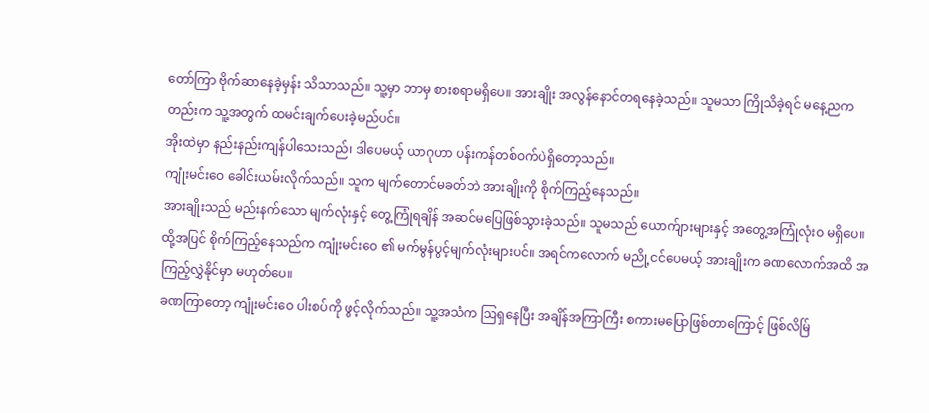တော်ကြာ ဗိုက်ဆာနေခဲ့မှန်း သိသာသည်။ သူ့မှာ ဘာမှ စားစရာမရှိပေ။ အားချိုး အလွန်နောင်တရနေခဲ့သည်။ သူမသာ ကြိုသိခဲ့ရင် မနေ့ညကတည်းက သူ့အတွက် ထမင်းချက်ပေးခဲ့မည်ပင်။
အိုးထဲမှာ နည်းနည်းကျန်ပါသေးသည်၊ ဒါပေမယ့် ယာဂုဟာ ပန်းကန်တစ်ဝက်ပဲရှိတော့သည်။
ကျုံးမင်းဝေ ခေါင်းယမ်းလိုက်သည်။ သူက မျက်တောင်မခတ်ဘဲ အားချိုးကို စိုက်ကြည့်နေသည်။
အားချိုးသည် မည်းနက်သော မျက်လုံးနှင့် တွေ့ကြုံရချိန် အဆင်မပြေဖြစ်သွားခဲ့သည်။ သူမသည် ယောက်ျားများနှင့် အတွေ့အကြုံလုံးဝ မရှိပေ။ ထို့အပြင် စိုက်ကြည့်နေသည်က ကျုံးမင်းဝေ ၏ မက်မွန်ပွင့်မျက်လုံးများပင်။ အရင်ကလောက် မညို့ငင်ပေမယ့် အားချိုးက ခဏလောက်အထိ အကြည့်လွှဲနိုင်မှာ မဟုတ်ပေ။
ခဏကြာတော့ ကျုံးမင်းဝေ ပါးစပ်ကို ဖွင့်လိုက်သည်။ သူ့အသံက ဩရှနေပြီး အချိန်အကြာကြီး စကားမပြောဖြစ်တာကြောင့် ဖြစ်လိမ်ြ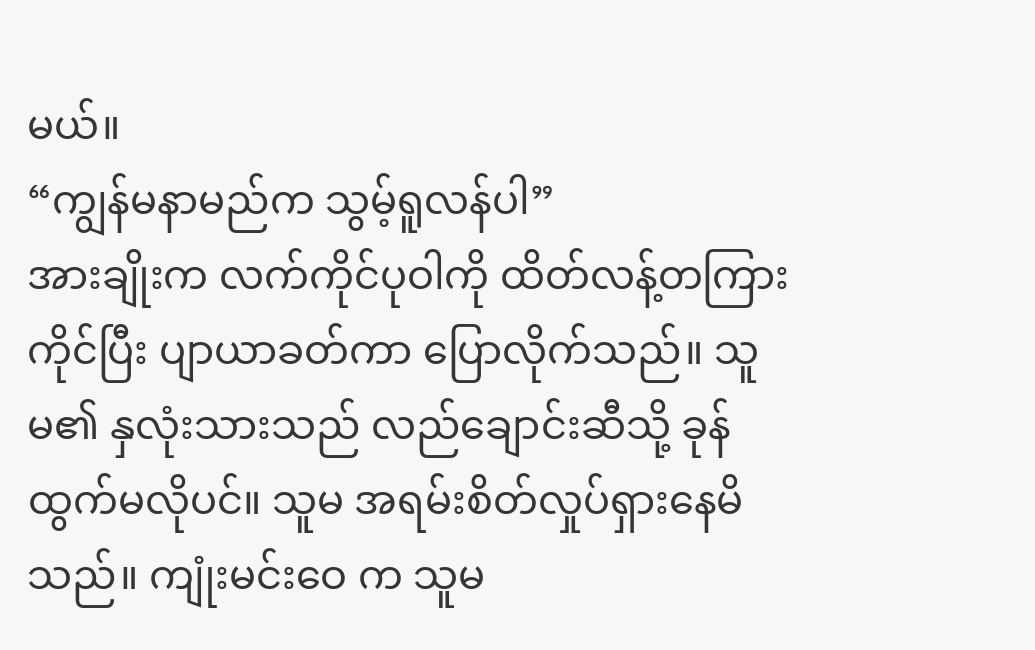မယ်။
“ကျွန်မနာမည်က သွမ့်ရူလန်ပါ”
အားချိုးက လက်ကိုင်ပုဝါကို ထိတ်လန့်တကြားကိုင်ပြီး ပျာယာခတ်ကာ ပြောလိုက်သည်။ သူမ၏ နှလုံးသားသည် လည်ချောင်းဆီသို့ ခုန်ထွက်မလိုပင်။ သူမ အရမ်းစိတ်လှုပ်ရှားနေမိသည်။ ကျုံးမင်းဝေ က သူမ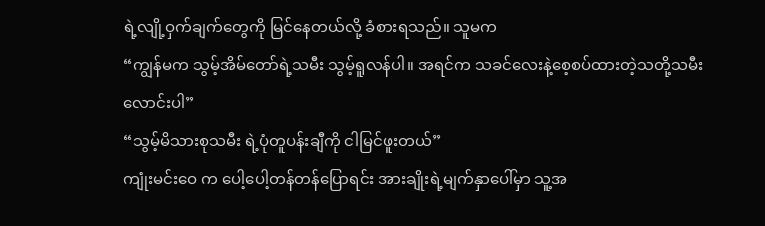ရဲ့လျို့ဝှက်ချက်တွေကို မြင်နေတယ်လို့ ခံစားရသည်။ သူမက
“ကျွန်မက သွမ့်အိမ်တော်ရဲ့သမီး သွမ့်ရူလန်ပါ။ အရင်က သခင်လေးနဲ့စေ့စပ်ထားတဲ့သတို့သမီးလောင်းပါ”
“သွမ့်မိသားစုသမီး ရဲ့ပုံတူပန်းချီကို ငါမြင်ဖူးတယ်”
ကျုံးမင်းဝေ က ပေါ့ပေါ့တန်တန်ပြောရင်း အားချိုးရဲ့မျက်နှာပေါ်မှာ သူ့အ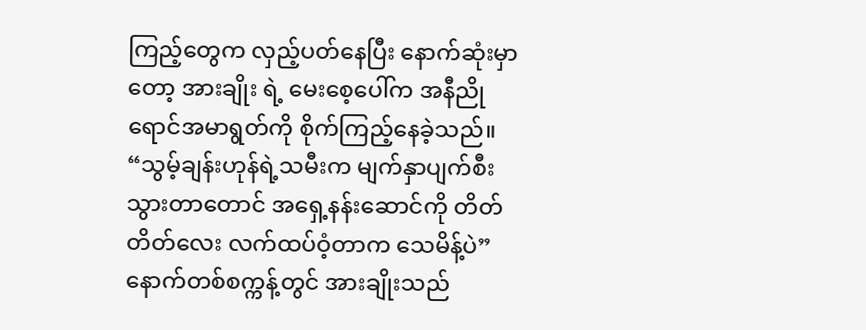ကြည့်တွေက လှည့်ပတ်နေပြီး နောက်ဆုံးမှာတော့ အားချိုး ရဲ့ မေးစေ့ပေါ်က အနီညိုရောင်အမာရွတ်ကို စိုက်ကြည့်နေခဲ့သည်။
“သွမ့်ချန်းဟုန်ရဲ့သမီးက မျက်နှာပျက်စီးသွားတာတောင် အရှေ့နန်းဆောင်ကို တိတ်တိတ်လေး လက်ထပ်ဝံ့တာက သေမိန့်ပဲ”
နောက်တစ်စက္ကန့်တွင် အားချိုးသည်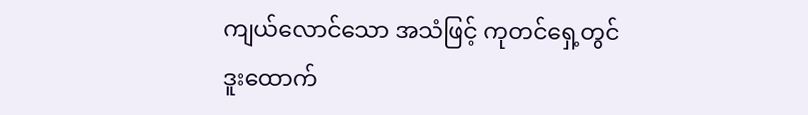ကျယ်လောင်သော အသံဖြင့် ကုတင်ရှေ့တွင် ဒူးထောက်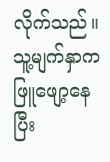လိုက်သည်။ သူ့မျက်နှာက ဖြူဖျော့နေပြီး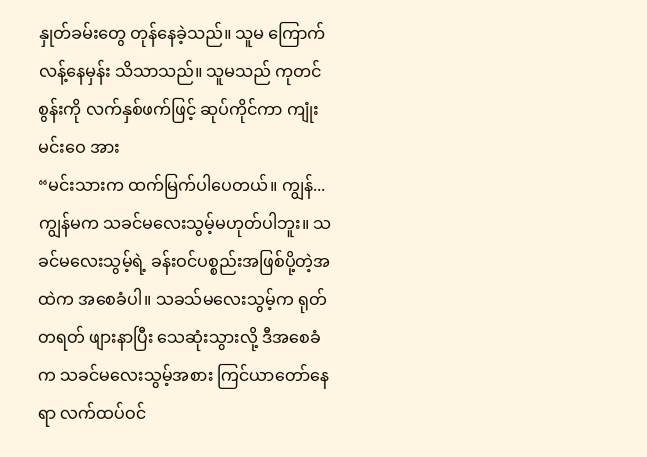နှုတ်ခမ်းတွေ တုန်နေခဲ့သည်။ သူမ ကြောက်လန့်နေမှန်း သိသာသည်။ သူမသည် ကုတင်စွန်းကို လက်နှစ်ဖက်ဖြင့် ဆုပ်ကိုင်ကာ ကျုံးမင်းဝေ အား
“မင်းသားက ထက်မြက်ပါပေတယ်။ ကျွန်...ကျွန်မက သခင်မလေးသွမ့်မဟုတ်ပါဘူး။ သခင်မလေးသွမ့်ရဲ့ ခန်းဝင်ပစ္စည်းအဖြစ်ပို့တဲ့အထဲက အစေခံပါ။ သခသ်မလေးသွမ့်က ရုတ်တရတ် ဖျားနာပြီး သေဆုံးသွားလို့ ဒီအစေခံက သခင်မလေးသွမ့်အစား ကြင်ယာတော်နေရာ လက်ထပ်ဝင်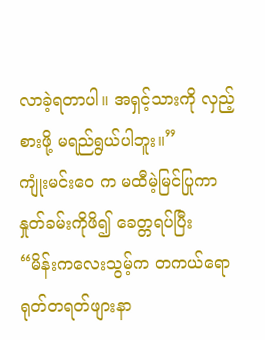လာခဲ့ရတာပါ။ အရှင့်သားကို လှည့်စားဖို့ မရည်ရွယ်ပါဘူး။”
ကျုံးမင်းဝေ က မထီမဲ့မြင်ပြုကာ နှုတ်ခမ်းကိုဖိ၍ ခေတ္တရပ်ပြီး
“မိန်းကလေးသွမ့်က တကယ်ရော ရုတ်တရတ်ဖျားနာ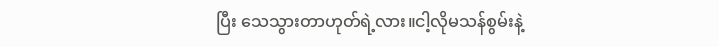ပြီး သေသွားတာဟုတ်ရဲ့လား။ငါ့လိုမသန်စွမ်းနဲ့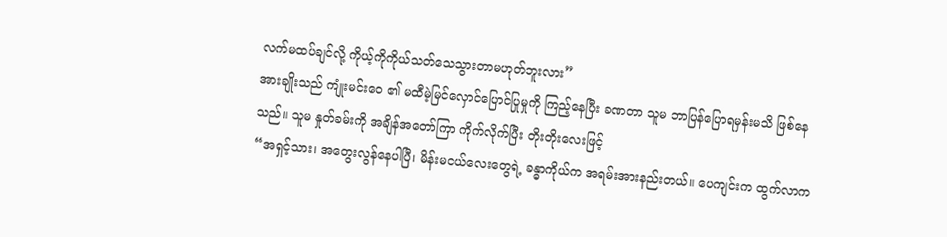လက်မထပ်ချင်လို့ ကိုယ့်ကိုကိုယ်သတ်သေသွားတာမဟုတ်ဘူးလား”
အားချိုးသည် ကျုံးမင်းဝေ ၏ မထီမဲ့မြင်လှောင်ပြောင်ပြုမှုကို ကြည့်နေပြီး ခဏတာ သူမ ဘာပြန်ပြောရမှန်းမသိ ဖြစ်နေသည်။ သူမ နှုတ်ခမ်းကို အချိန်အတော်ကြာ ကိုက်လိုက်ပြီး တိုးတိုးလေးဖြင့်
“အရှင့်သား၊ အတွေးလွန်နေပါပြီ၊ မိန်းမငယ်လေးတွေရဲ့ ခန္ဓာကိုယ်က အရမ်းအားနည်းတယ်။ ပေကျင်းက ထွက်လာက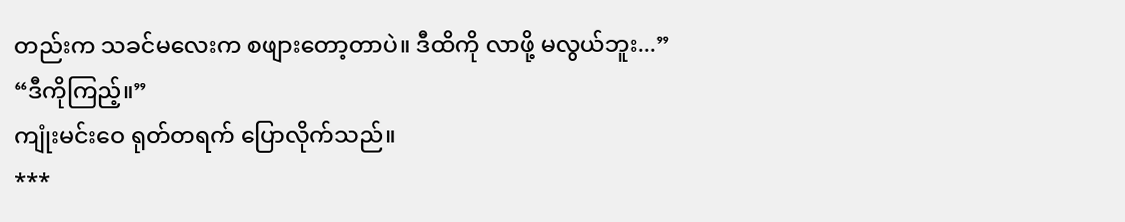တည်းက သခင်မလေးက စဖျားတော့တာပဲ။ ဒီထိကို လာဖို့ မလွယ်ဘူး...”
“ဒီကိုကြည့်။”
ကျုံးမင်းဝေ ရုတ်တရက် ပြောလိုက်သည်။
***